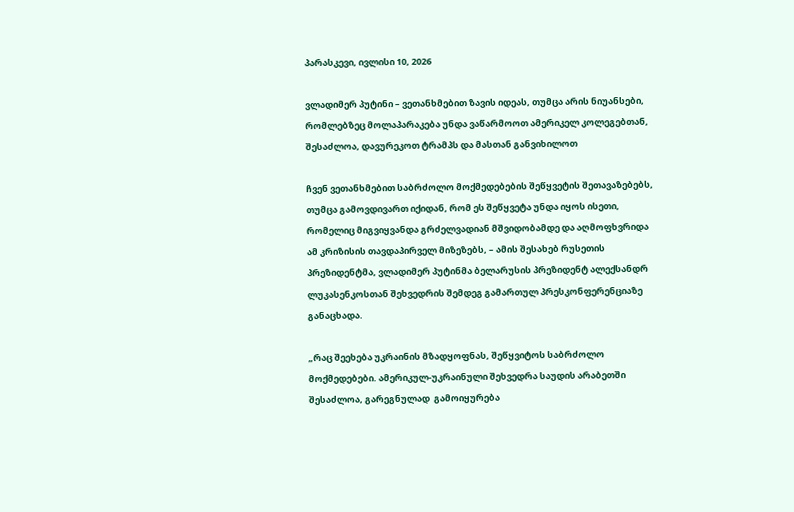პარასკევი, ივლისი 10, 2026

ვლადიმერ პუტინი – ვეთანხმებით ზავის იდეას, თუმცა არის ნიუანსები, რომლებზეც მოლაპარაკება უნდა ვაწარმოოთ ამერიკელ კოლეგებთან, შესაძლოა, დავურეკოთ ტრამპს და მასთან განვიხილოთ

ჩვენ ვეთანხმებით საბრძოლო მოქმედებების შეწყვეტის შეთავაზებებს, თუმცა გამოვდივართ იქიდან, რომ ეს შეწყვეტა უნდა იყოს ისეთი, რომელიც მიგვიყვანდა გრძელვადიან მშვიდობამდე და აღმოფხვრიდა ამ კრიზისის თავდაპირველ მიზეზებს, – ამის შესახებ რუსეთის პრეზიდენტმა, ვლადიმერ პუტინმა ბელარუსის პრეზიდენტ ალექსანდრ ლუკასენკოსთან შეხვედრის შემდეგ გამართულ პრესკონფერენციაზე განაცხადა.

„რაც შეეხება უკრაინის მზადყოფნას, შეწყვიტოს საბრძოლო მოქმედებები. ამერიკულ-უკრაინული შეხვედრა საუდის არაბეთში შესაძლოა, გარეგნულად  გამოიყურება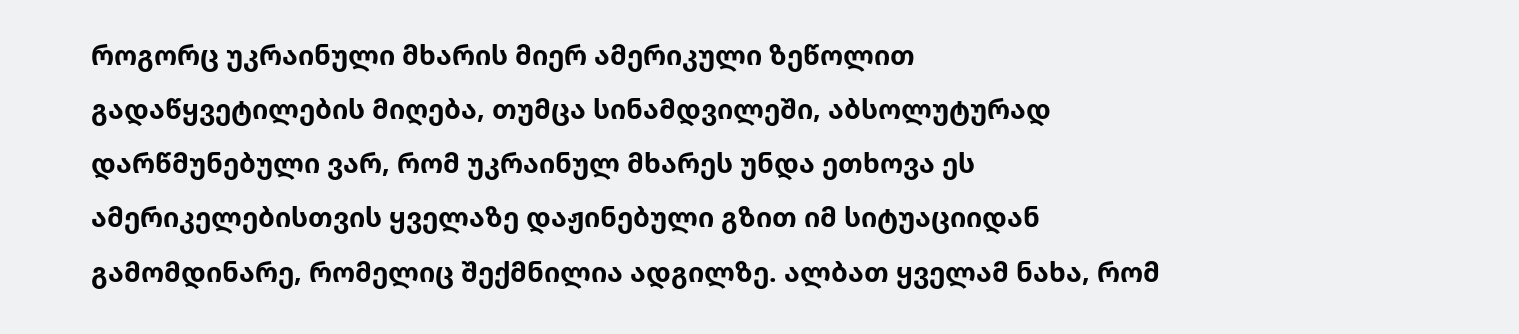როგორც უკრაინული მხარის მიერ ამერიკული ზეწოლით გადაწყვეტილების მიღება, თუმცა სინამდვილეში, აბსოლუტურად დარწმუნებული ვარ, რომ უკრაინულ მხარეს უნდა ეთხოვა ეს ამერიკელებისთვის ყველაზე დაჟინებული გზით იმ სიტუაციიდან გამომდინარე, რომელიც შექმნილია ადგილზე. ალბათ ყველამ ნახა, რომ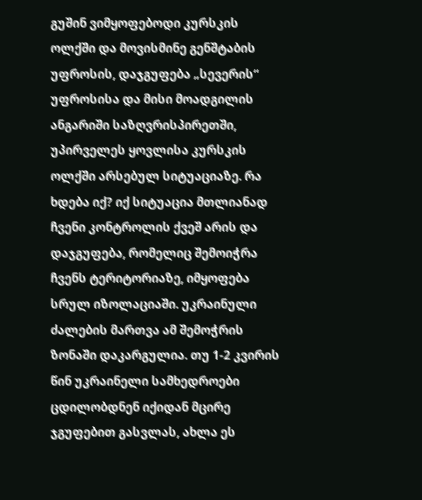გუშინ ვიმყოფებოდი კურსკის ოლქში და მოვისმინე გენშტაბის უფროსის, დაჯგუფება „სევერის“ უფროსისა და მისი მოადგილის ანგარიში საზღვრისპირეთში, უპირველეს ყოვლისა კურსკის ოლქში არსებულ სიტუაციაზე. რა ხდება იქ? იქ სიტუაცია მთლიანად ჩვენი კონტროლის ქვეშ არის და დაჯგუფება, რომელიც შემოიჭრა ჩვენს ტერიტორიაზე, იმყოფება სრულ იზოლაციაში. უკრაინული ძალების მართვა ამ შემოჭრის ზონაში დაკარგულია. თუ 1-2 კვირის წინ უკრაინელი სამხედროები ცდილობდნენ იქიდან მცირე ჯგუფებით გასვლას, ახლა ეს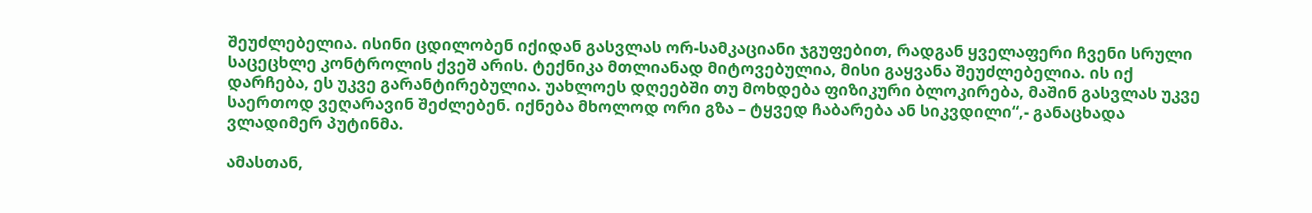შეუძლებელია. ისინი ცდილობენ იქიდან გასვლას ორ-სამკაციანი ჯგუფებით, რადგან ყველაფერი ჩვენი სრული საცეცხლე კონტროლის ქვეშ არის. ტექნიკა მთლიანად მიტოვებულია, მისი გაყვანა შეუძლებელია. ის იქ დარჩება, ეს უკვე გარანტირებულია. უახლოეს დღეებში თუ მოხდება ფიზიკური ბლოკირება, მაშინ გასვლას უკვე საერთოდ ვეღარავინ შეძლებენ. იქნება მხოლოდ ორი გზა – ტყვედ ჩაბარება ან სიკვდილი“,- განაცხადა ვლადიმერ პუტინმა.

ამასთან,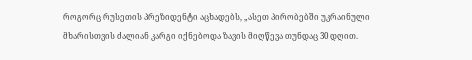როგორც რუსეთის პრეზიდენტი აცხადებს, „ასეთ პირობებში უკრაინული მხარისთვის ძალიან კარგი იქნებოდა ზავის მიღწევა თუნდაც 30 დღით.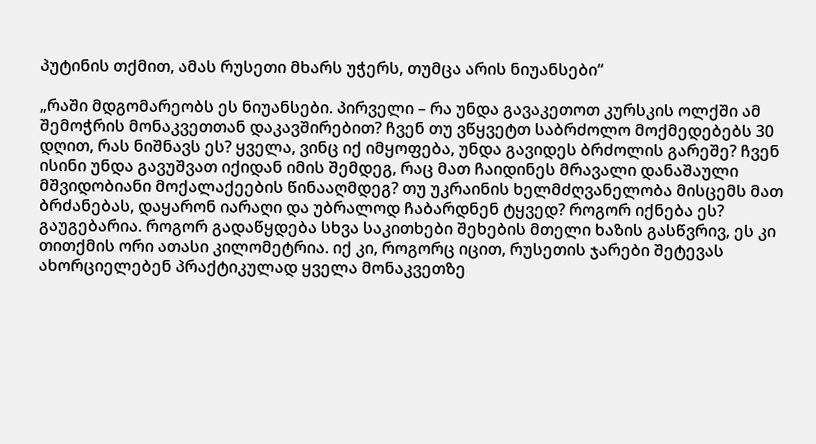პუტინის თქმით, ამას რუსეთი მხარს უჭერს, თუმცა არის ნიუანსები“

„რაში მდგომარეობს ეს ნიუანსები. პირველი – რა უნდა გავაკეთოთ კურსკის ოლქში ამ შემოჭრის მონაკვეთთან დაკავშირებით? ჩვენ თუ ვწყვეტთ საბრძოლო მოქმედებებს 30 დღით, რას ნიშნავს ეს? ყველა, ვინც იქ იმყოფება, უნდა გავიდეს ბრძოლის გარეშე? ჩვენ ისინი უნდა გავუშვათ იქიდან იმის შემდეგ, რაც მათ ჩაიდინეს მრავალი დანაშაული მშვიდობიანი მოქალაქეების წინააღმდეგ? თუ უკრაინის ხელმძღვანელობა მისცემს მათ ბრძანებას, დაყარონ იარაღი და უბრალოდ ჩაბარდნენ ტყვედ? როგორ იქნება ეს? გაუგებარია. როგორ გადაწყდება სხვა საკითხები შეხების მთელი ხაზის გასწვრივ, ეს კი თითქმის ორი ათასი კილომეტრია. იქ კი, როგორც იცით, რუსეთის ჯარები შეტევას ახორციელებენ პრაქტიკულად ყველა მონაკვეთზე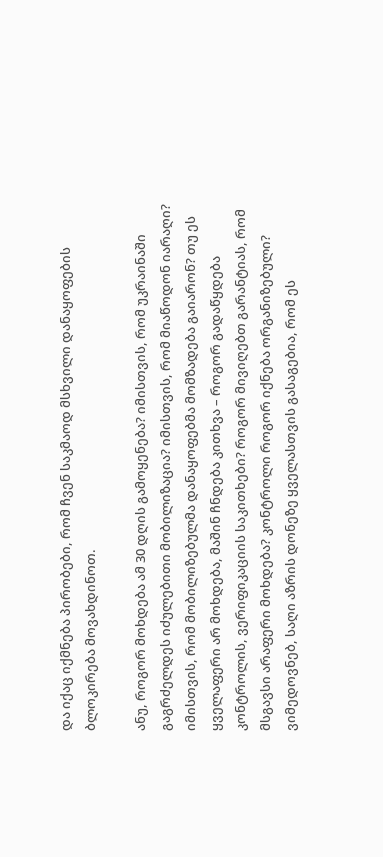და იქაც იქმნება პირობები, რომ ჩვენ საკმაოდ მსხვილი დანაყოფების ბლოკირება მოვახდინოთ.

ანუ, როგორ მოხდება ამ 30 დღის გამოყენება? იმისთვის, რომ უკრაინაში გაგრძელდეს იძულებითი მობილიზაცია? იმისთვის, რომ მიაწოდონ იარაღი? იმისთვის, რომ მობილიზებულმა დანაყოფებმა მომზადება გაიარონ? თუ ეს ყველაფერი არ მოხდება, მაშინ ჩნდება კითხვა – როგორ გადაწყდება კონტროლის, ვერიფიკაციის საკითხები? როგორ მივიღებთ გარანტიას, რომ მსგავსი არაფერი მოხდება? კონტროლი როგორ იქნება ორგანიზებული? ვიმედოვნებ, საღი აზრის დონეზე ყველასთვის გასაგებია, რომ ეს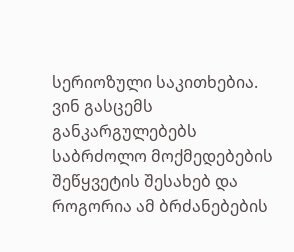სერიოზული საკითხებია. ვინ გასცემს განკარგულებებს საბრძოლო მოქმედებების შეწყვეტის შესახებ და როგორია ამ ბრძანებების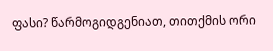ფასი? წარმოგიდგენიათ, თითქმის ორი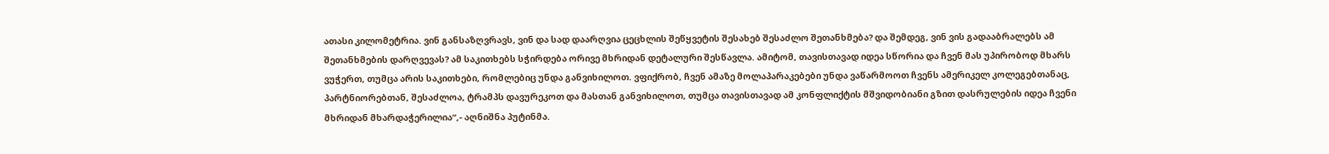ათასი კილომეტრია. ვინ განსაზღვრავს, ვინ და სად დაარღვია ცეცხლის შეწყვეტის შესახებ შესაძლო შეთანხმება? და შემდეგ, ვინ ვის გადააბრალებს ამ შეთანხმების დარღვევას? ამ საკითხებს სჭირდება ორივე მხრიდან დეტალური შესწავლა. ამიტომ, თავისთავად იდეა სწორია და ჩვენ მას უპირობოდ მხარს ვუჭერთ, თუმცა არის საკითხები, რომლებიც უნდა განვიხილოთ. ვფიქრობ, ჩვენ ამაზე მოლაპარაკებები უნდა ვაწარმოოთ ჩვენს ამერიკელ კოლეგებთანაც, პარტნიორებთან, შესაძლოა, ტრამპს დავურეკოთ და მასთან განვიხილოთ, თუმცა თავისთავად ამ კონფლიქტის მშვიდობიანი გზით დასრულების იდეა ჩვენი მხრიდან მხარდაჭერილია“,- აღნიშნა პუტინმა.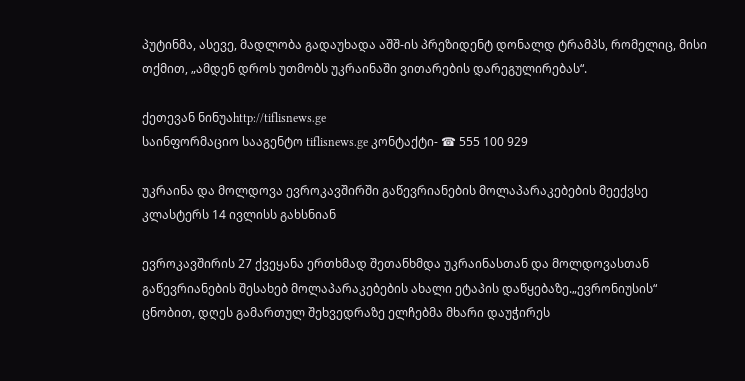პუტინმა, ასევე, მადლობა გადაუხადა აშშ-ის პრეზიდენტ დონალდ ტრამპს, რომელიც, მისი თქმით, „ამდენ დროს უთმობს უკრაინაში ვითარების დარეგულირებას“.

ქეთევან ნინუაhttp://tiflisnews.ge
საინფორმაციო სააგენტო tiflisnews.ge კონტაქტი- ☎ 555 100 929

უკრაინა და მოლდოვა ევროკავშირში გაწევრიანების მოლაპარაკებების მეექვსე კლასტერს 14 ივლისს გახსნიან

ევროკავშირის 27 ქვეყანა ერთხმად შეთანხმდა უკრაინასთან და მოლდოვასთან გაწევრიანების შესახებ მოლაპარაკებების ახალი ეტაპის დაწყებაზე.„ევრონიუსის“ ცნობით, დღეს გამართულ შეხვედრაზე ელჩებმა მხარი დაუჭირეს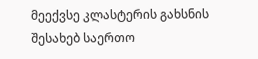მეექვსე კლასტერის გახსნის შესახებ საერთო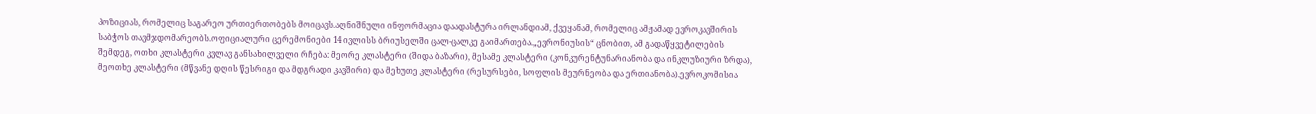პოზიციას, რომელიც საგარეო ურთიერთობებს მოიცავს.აღნიშნული ინფორმაცია დაადასტურა ირლანდიამ, ქვეყანამ, რომელიც ამჟამად ევროკავშირის საბჭოს თავმჯდომარეობს.ოფიციალური ცერემონიები 14 ივლისს ბრიუსელში ცალ-ცალკე გაიმართება.„ევრონიუსის“ ცნობით, ამ გადაწყვეტილების შემდეგ, ოთხი კლასტერი კვლავ განსახილველი რჩება: მეორე კლასტერი (შიდა ბაზარი), მესამე კლასტერი (კონკურენტუნარიანობა და ინკლუზიური ზრდა), მეოთხე კლასტერი (მწვანე დღის წესრიგი და მდგრადი კავშირი) და მეხუთე კლასტერი (რესურსები, სოფლის მეურნეობა და ერთიანობა).ევროკომისია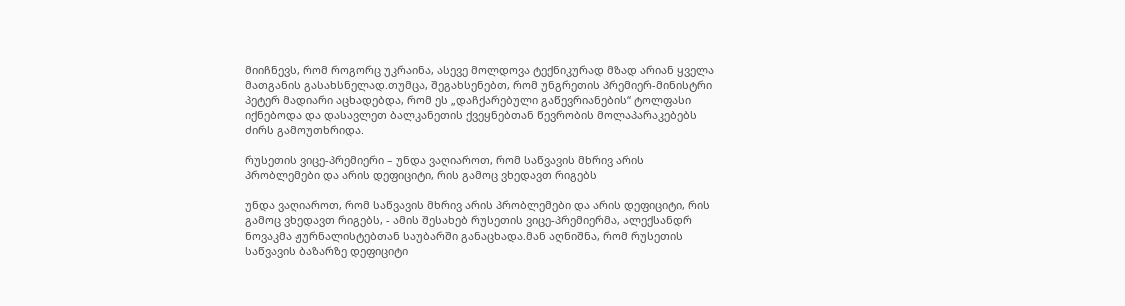მიიჩნევს, რომ როგორც უკრაინა, ასევე მოლდოვა ტექნიკურად მზად არიან ყველა მათგანის გასახსნელად.თუმცა, შეგახსენებთ, რომ უნგრეთის პრემიერ-მინისტრი პეტერ მადიარი აცხადებდა, რომ ეს „დაჩქარებული გაწევრიანების“ ტოლფასი იქნებოდა და დასავლეთ ბალკანეთის ქვეყნებთან წევრობის მოლაპარაკებებს ძირს გამოუთხრიდა.

რუსეთის ვიცე-პრემიერი – უნდა ვაღიაროთ, რომ საწვავის მხრივ არის პრობლემები და არის დეფიციტი, რის გამოც ვხედავთ რიგებს

უნდა ვაღიაროთ, რომ საწვავის მხრივ არის პრობლემები და არის დეფიციტი, რის გამოც ვხედავთ რიგებს, - ამის შესახებ რუსეთის ვიცე-პრემიერმა, ალექსანდრ ნოვაკმა ჟურნალისტებთან საუბარში განაცხადა.მან აღნიშნა, რომ რუსეთის საწვავის ბაზარზე დეფიციტი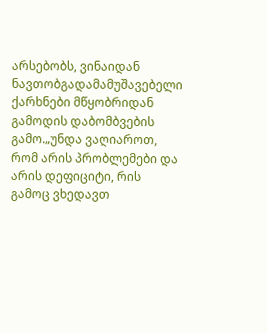არსებობს, ვინაიდან ნავთობგადამამუშავებელი ქარხნები მწყობრიდან გამოდის დაბომბვების გამო.„უნდა ვაღიაროთ, რომ არის პრობლემები და არის დეფიციტი, რის გამოც ვხედავთ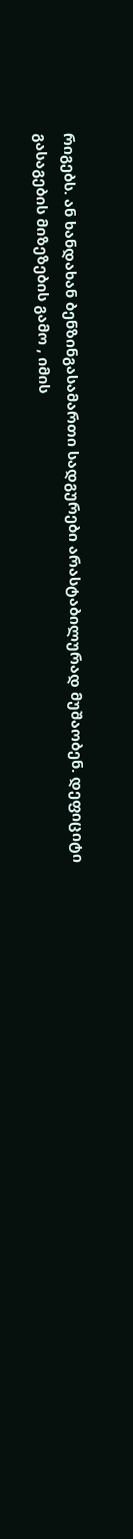რიგებს. ან ხანდახან ბენზინგასამართი სადგურები არასტაბილურად მუშაობენ. დეფიციტი გასაგების მიზეზების გამო , იმის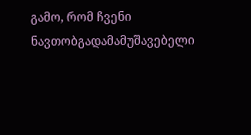გამო, რომ ჩვენი ნავთობგადამამუშავებელი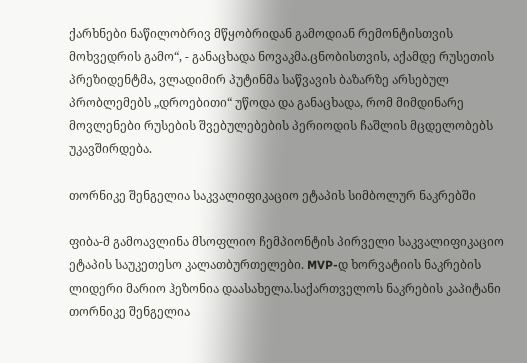ქარხნები ნაწილობრივ მწყობრიდან გამოდიან რემონტისთვის მოხვედრის გამო“, - განაცხადა ნოვაკმა.ცნობისთვის, აქამდე რუსეთის პრეზიდენტმა, ვლადიმირ პუტინმა საწვავის ბაზარზე არსებულ პრობლემებს „დროებითი“ უწოდა და განაცხადა, რომ მიმდინარე მოვლენები რუსების შვებულებების პერიოდის ჩაშლის მცდელობებს უკავშირდება.

თორნიკე შენგელია საკვალიფიკაციო ეტაპის სიმბოლურ ნაკრებში

ფიბა-მ გამოავლინა მსოფლიო ჩემპიონტის პირველი საკვალიფიკაციო ეტაპის საუკეთესო კალათბურთელები. MVP-დ ხორვატიის ნაკრების ლიდერი მარიო ჰეზონია დაასახელა.საქართველოს ნაკრების კაპიტანი თორნიკე შენგელია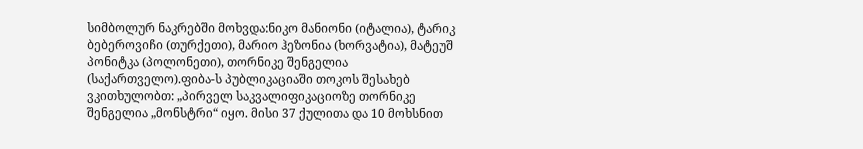სიმბოლურ ნაკრებში მოხვდა:ნიკო მანიონი (იტალია), ტარიკ ბებეროვიჩი (თურქეთი), მარიო ჰეზონია (ხორვატია), მატეუშ პონიტკა (პოლონეთი), თორნიკე შენგელია (საქართველო).ფიბა-ს პუბლიკაციაში თოკოს შესახებ ვკითხულობთ: „პირველ საკვალიფიკაციოზე თორნიკე შენგელია „მონსტრი“ იყო. მისი 37 ქულითა და 10 მოხსნით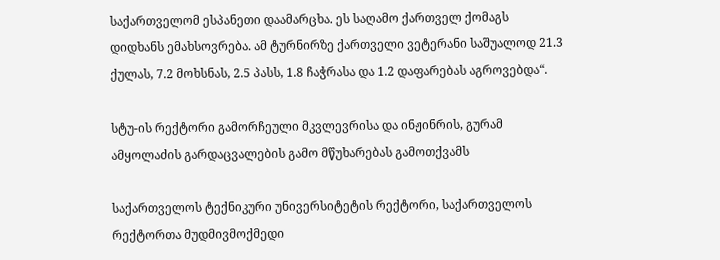საქართველომ ესპანეთი დაამარცხა. ეს საღამო ქართველ ქომაგს დიდხანს ემახსოვრება. ამ ტურნირზე ქართველი ვეტერანი საშუალოდ 21.3 ქულას, 7.2 მოხსნას, 2.5 პასს, 1.8 ჩაჭრასა და 1.2 დაფარებას აგროვებდა“.

სტუ-ის რექტორი გამორჩეული მკვლევრისა და ინჟინრის, გურამ ამყოლაძის გარდაცვალების გამო მწუხარებას გამოთქვამს

საქართველოს ტექნიკური უნივერსიტეტის რექტორი, საქართველოს რექტორთა მუდმივმოქმედი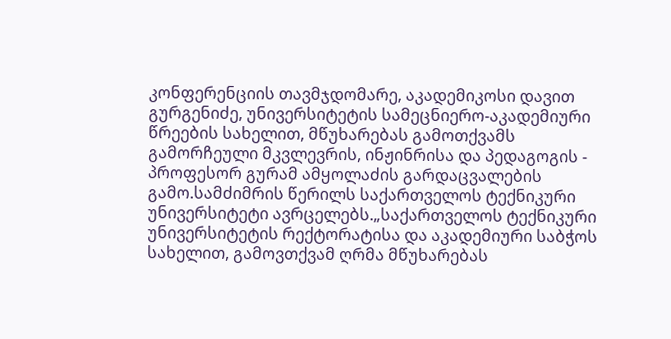კონფერენციის თავმჯდომარე, აკადემიკოსი დავით გურგენიძე, უნივერსიტეტის სამეცნიერო-აკადემიური წრეების სახელით, მწუხარებას გამოთქვამს გამორჩეული მკვლევრის, ინჟინრისა და პედაგოგის - პროფესორ გურამ ამყოლაძის გარდაცვალების გამო.სამძიმრის წერილს საქართველოს ტექნიკური უნივერსიტეტი ავრცელებს.„საქართველოს ტექნიკური უნივერსიტეტის რექტორატისა და აკადემიური საბჭოს სახელით, გამოვთქვამ ღრმა მწუხარებას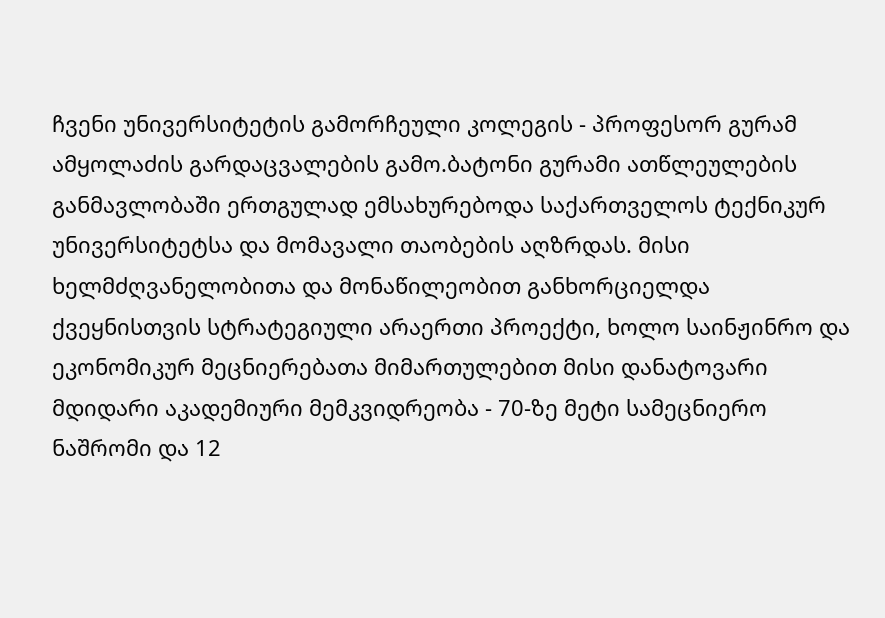ჩვენი უნივერსიტეტის გამორჩეული კოლეგის - პროფესორ გურამ ამყოლაძის გარდაცვალების გამო.ბატონი გურამი ათწლეულების განმავლობაში ერთგულად ემსახურებოდა საქართველოს ტექნიკურ უნივერსიტეტსა და მომავალი თაობების აღზრდას. მისი ხელმძღვანელობითა და მონაწილეობით განხორციელდა ქვეყნისთვის სტრატეგიული არაერთი პროექტი, ხოლო საინჟინრო და ეკონომიკურ მეცნიერებათა მიმართულებით მისი დანატოვარი მდიდარი აკადემიური მემკვიდრეობა - 70-ზე მეტი სამეცნიერო ნაშრომი და 12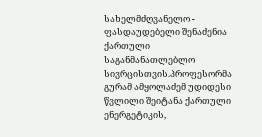სახელმძღვანელო - ფასდაუდებელი შენაძენია ქართული საგანმანათლებლო სივრცისთვის.პროფესორმა გურამ ამყოლაძემ უდიდესი წვლილი შეიტანა ქართული ენერგეტიკის,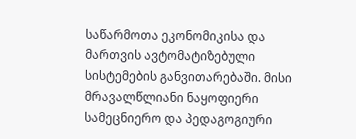საწარმოთა ეკონომიკისა და მართვის ავტომატიზებული სისტემების განვითარებაში. მისი მრავალწლიანი ნაყოფიერი სამეცნიერო და პედაგოგიური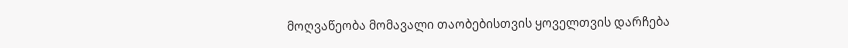მოღვაწეობა მომავალი თაობებისთვის ყოველთვის დარჩება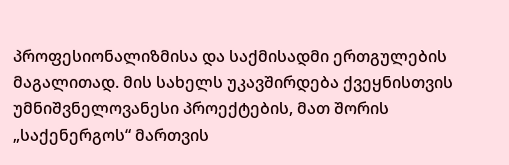პროფესიონალიზმისა და საქმისადმი ერთგულების მაგალითად. მის სახელს უკავშირდება ქვეყნისთვის უმნიშვნელოვანესი პროექტების, მათ შორის „საქენერგოს“ მართვის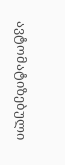ავტომატიზებული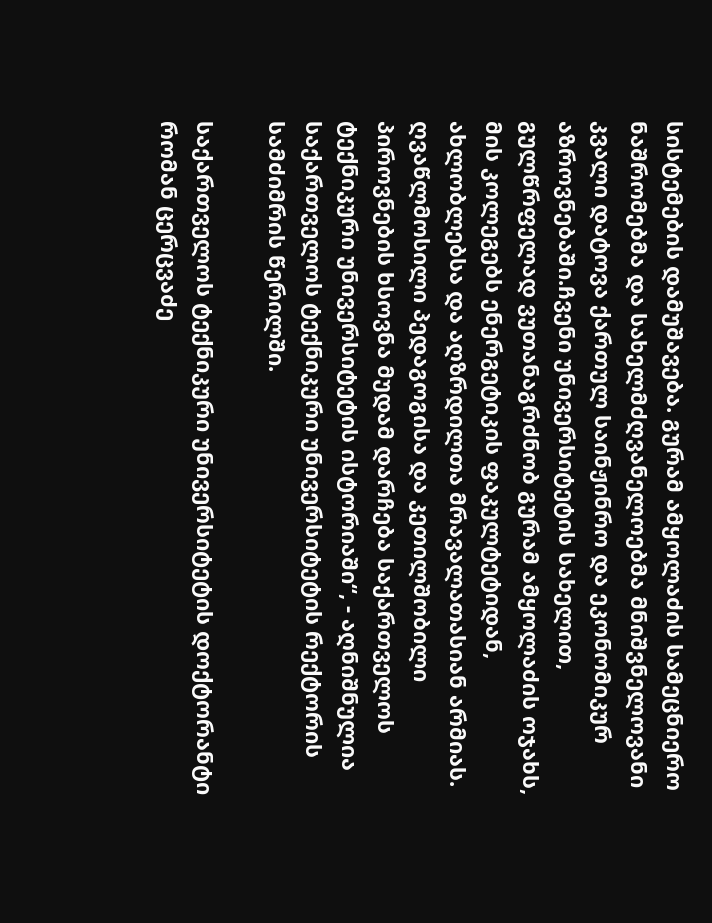სისტემების დამუშავება. გურამ ამყოლაძის სამეცნიერო ნაშრომებმა და სახელმძღვანელოებმა მნიშვნელოვანი კვალი დატოვა ქართულ საინჟინრო და ეკონომიკურ აზროვნებაში.ჩვენი უნივერსიტეტის სახელით, გულწრფელად ვუთანაგრძნობ გურამ ამყოლაძის ოჯახს, მის კოლეგებს ენერგეტიკის ფაკულტეტიდან, ახლობლებსა და აღზრდილთა მრავალათასიან არმიას. ღვაწლმოსილი პედაგოგისა და კეთილშობილი პიროვნების ხსოვნა მუდამ დარჩება საქართველოს ტექნიკური უნივერსიტეტის ისტორიაში“, - აღნიშნულია საქართველოს ტექნიკური უნივერსიტეტის რექტორის სამძიმრის წერილში.

საქართველოს ტექნიკური უნივერსიტეტის დოქტორანტი რომან ცერცვაძე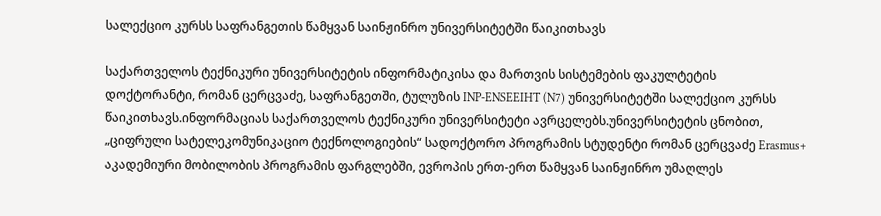სალექციო კურსს საფრანგეთის წამყვან საინჟინრო უნივერსიტეტში წაიკითხავს

საქართველოს ტექნიკური უნივერსიტეტის ინფორმატიკისა და მართვის სისტემების ფაკულტეტის დოქტორანტი, რომან ცერცვაძე, საფრანგეთში, ტულუზის INP-ENSEEIHT (N7) უნივერსიტეტში სალექციო კურსს წაიკითხავს.ინფორმაციას საქართველოს ტექნიკური უნივერსიტეტი ავრცელებს.უნივერსიტეტის ცნობით, „ციფრული სატელეკომუნიკაციო ტექნოლოგიების“ სადოქტორო პროგრამის სტუდენტი რომან ცერცვაძე Erasmus+ აკადემიური მობილობის პროგრამის ფარგლებში, ევროპის ერთ-ერთ წამყვან საინჟინრო უმაღლეს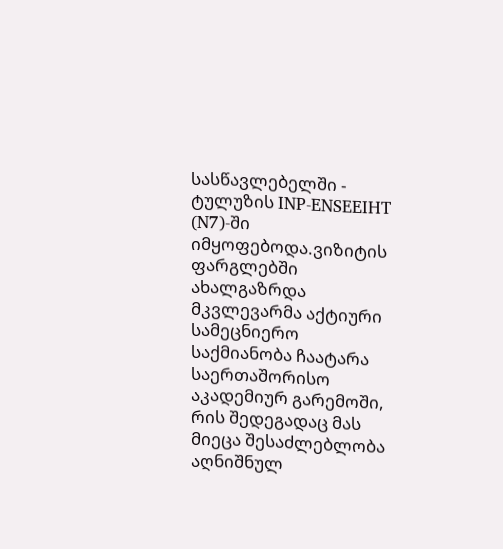სასწავლებელში - ტულუზის INP-ENSEEIHT (N7)-ში იმყოფებოდა.ვიზიტის ფარგლებში ახალგაზრდა მკვლევარმა აქტიური სამეცნიერო საქმიანობა ჩაატარა საერთაშორისო აკადემიურ გარემოში, რის შედეგადაც მას მიეცა შესაძლებლობა აღნიშნულ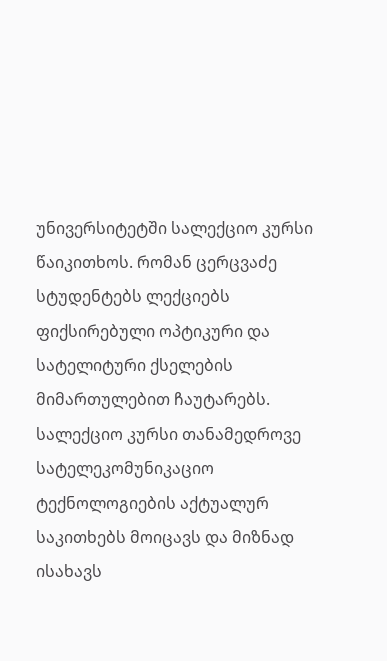უნივერსიტეტში სალექციო კურსი წაიკითხოს. რომან ცერცვაძე სტუდენტებს ლექციებს ფიქსირებული ოპტიკური და სატელიტური ქსელების მიმართულებით ჩაუტარებს. სალექციო კურსი თანამედროვე სატელეკომუნიკაციო ტექნოლოგიების აქტუალურ საკითხებს მოიცავს და მიზნად ისახავს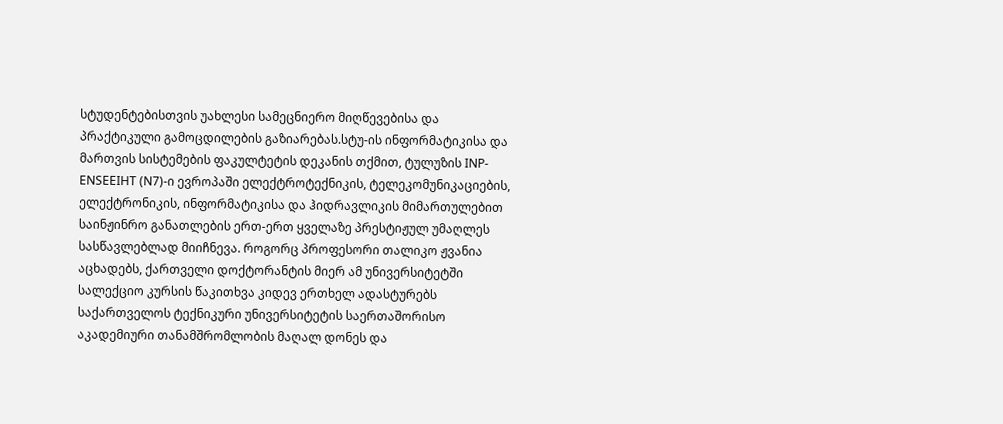სტუდენტებისთვის უახლესი სამეცნიერო მიღწევებისა და პრაქტიკული გამოცდილების გაზიარებას.სტუ-ის ინფორმატიკისა და მართვის სისტემების ფაკულტეტის დეკანის თქმით, ტულუზის INP-ENSEEIHT (N7)-ი ევროპაში ელექტროტექნიკის, ტელეკომუნიკაციების, ელექტრონიკის, ინფორმატიკისა და ჰიდრავლიკის მიმართულებით საინჟინრო განათლების ერთ-ერთ ყველაზე პრესტიჟულ უმაღლეს სასწავლებლად მიიჩნევა. როგორც პროფესორი თალიკო ჟვანია აცხადებს, ქართველი დოქტორანტის მიერ ამ უნივერსიტეტში სალექციო კურსის წაკითხვა კიდევ ერთხელ ადასტურებს საქართველოს ტექნიკური უნივერსიტეტის საერთაშორისო აკადემიური თანამშრომლობის მაღალ დონეს და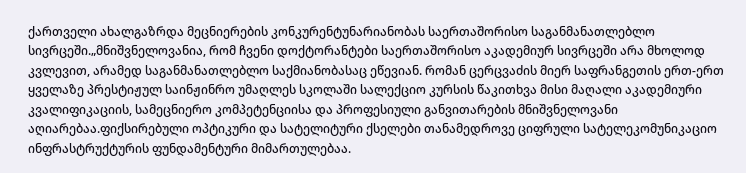ქართველი ახალგაზრდა მეცნიერების კონკურენტუნარიანობას საერთაშორისო საგანმანათლებლო სივრცეში.„მნიშვნელოვანია, რომ ჩვენი დოქტორანტები საერთაშორისო აკადემიურ სივრცეში არა მხოლოდ კვლევით, არამედ საგანმანათლებლო საქმიანობასაც ეწევიან. რომან ცერცვაძის მიერ საფრანგეთის ერთ-ერთ ყველაზე პრესტიჟულ საინჟინრო უმაღლეს სკოლაში სალექციო კურსის წაკითხვა მისი მაღალი აკადემიური კვალიფიკაციის, სამეცნიერო კომპეტენციისა და პროფესიული განვითარების მნიშვნელოვანი აღიარებაა.ფიქსირებული ოპტიკური და სატელიტური ქსელები თანამედროვე ციფრული სატელეკომუნიკაციო ინფრასტრუქტურის ფუნდამენტური მიმართულებაა.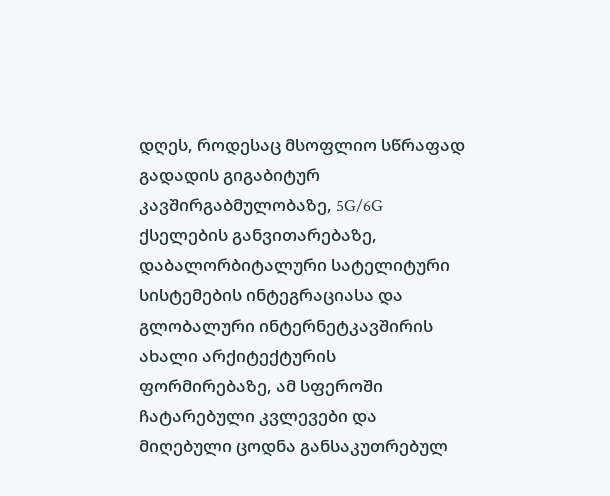დღეს, როდესაც მსოფლიო სწრაფად გადადის გიგაბიტურ კავშირგაბმულობაზე, 5G/6G ქსელების განვითარებაზე, დაბალორბიტალური სატელიტური სისტემების ინტეგრაციასა და გლობალური ინტერნეტკავშირის ახალი არქიტექტურის ფორმირებაზე, ამ სფეროში ჩატარებული კვლევები და მიღებული ცოდნა განსაკუთრებულ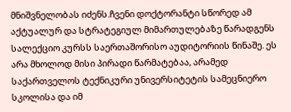მნიშვნელობას იძენს.ჩვენი დოქტორანტი სწორედ ამ აქტუალურ და სტრატეგიულ მიმართულებაზე წარადგენს სალექციო კურსს საერთაშორისო აუდიტორიის წინაშე. ეს არა მხოლოდ მისი პირადი წარმატებაა, არამედ საქართველოს ტექნიკური უნივერსიტეტის სამეცნიერო სკოლისა და იმ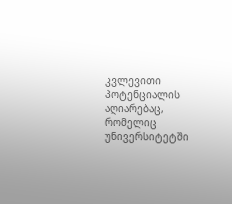კვლევითი პოტენციალის აღიარებაც, რომელიც უნივერსიტეტში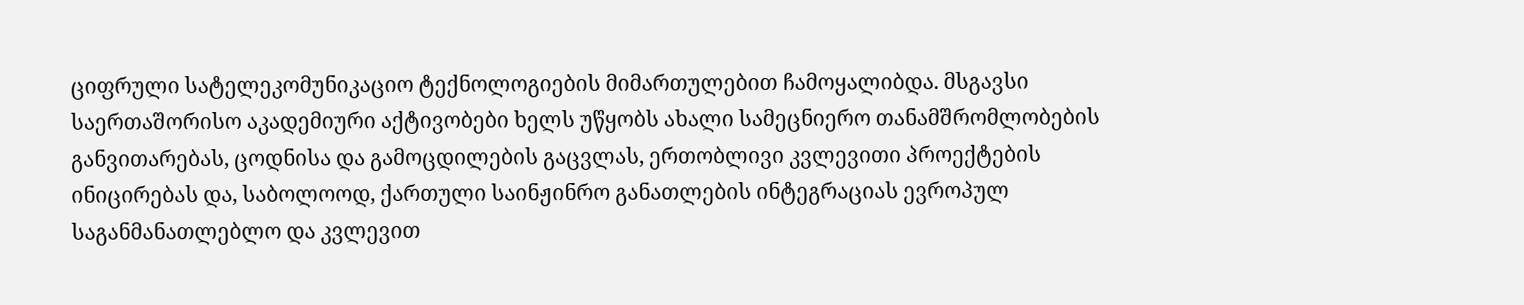ციფრული სატელეკომუნიკაციო ტექნოლოგიების მიმართულებით ჩამოყალიბდა. მსგავსი საერთაშორისო აკადემიური აქტივობები ხელს უწყობს ახალი სამეცნიერო თანამშრომლობების განვითარებას, ცოდნისა და გამოცდილების გაცვლას, ერთობლივი კვლევითი პროექტების ინიცირებას და, საბოლოოდ, ქართული საინჟინრო განათლების ინტეგრაციას ევროპულ საგანმანათლებლო და კვლევით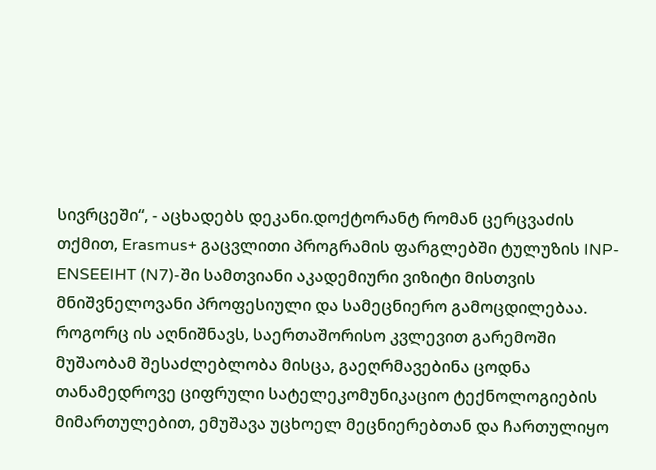სივრცეში“, - აცხადებს დეკანი.დოქტორანტ რომან ცერცვაძის თქმით, Erasmus+ გაცვლითი პროგრამის ფარგლებში ტულუზის INP-ENSEEIHT (N7)-ში სამთვიანი აკადემიური ვიზიტი მისთვის მნიშვნელოვანი პროფესიული და სამეცნიერო გამოცდილებაა. როგორც ის აღნიშნავს, საერთაშორისო კვლევით გარემოში მუშაობამ შესაძლებლობა მისცა, გაეღრმავებინა ცოდნა თანამედროვე ციფრული სატელეკომუნიკაციო ტექნოლოგიების მიმართულებით, ემუშავა უცხოელ მეცნიერებთან და ჩართულიყო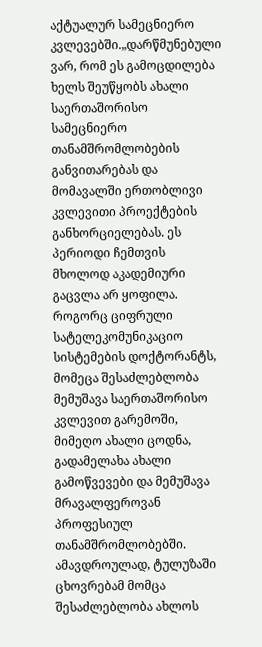აქტუალურ სამეცნიერო კვლევებში.„დარწმუნებული ვარ, რომ ეს გამოცდილება ხელს შეუწყობს ახალი საერთაშორისო სამეცნიერო თანამშრომლობების განვითარებას და მომავალში ერთობლივი კვლევითი პროექტების განხორციელებას. ეს პერიოდი ჩემთვის მხოლოდ აკადემიური გაცვლა არ ყოფილა. როგორც ციფრული სატელეკომუნიკაციო სისტემების დოქტორანტს, მომეცა შესაძლებლობა მემუშავა საერთაშორისო კვლევით გარემოში, მიმეღო ახალი ცოდნა, გადამელახა ახალი გამოწვევები და მემუშავა მრავალფეროვან პროფესიულ თანამშრომლობებში. ამავდროულად, ტულუზაში ცხოვრებამ მომცა შესაძლებლობა ახლოს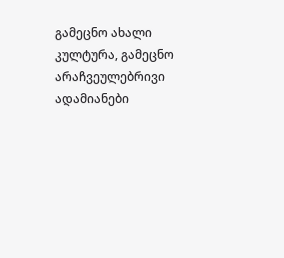გამეცნო ახალი კულტურა, გამეცნო არაჩვეულებრივი ადამიანები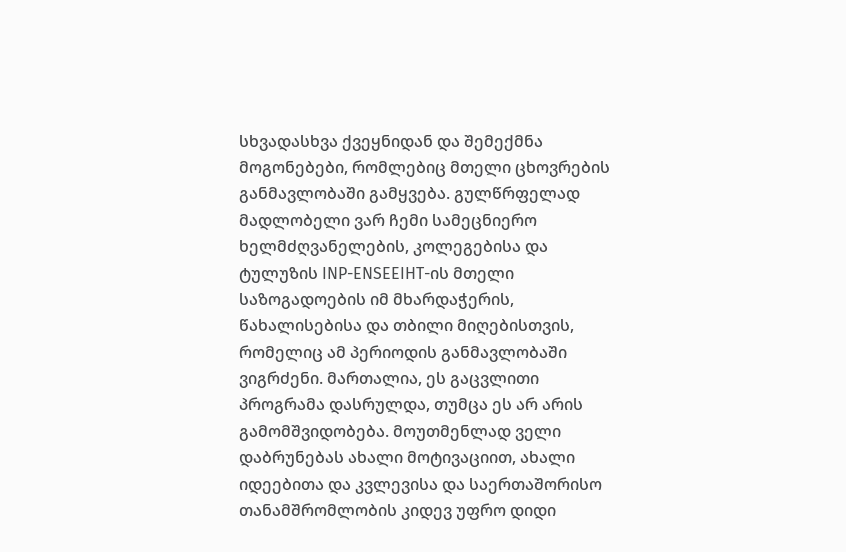სხვადასხვა ქვეყნიდან და შემექმნა მოგონებები, რომლებიც მთელი ცხოვრების განმავლობაში გამყვება. გულწრფელად მადლობელი ვარ ჩემი სამეცნიერო ხელმძღვანელების, კოლეგებისა და ტულუზის INP-ENSEEIHT-ის მთელი საზოგადოების იმ მხარდაჭერის, წახალისებისა და თბილი მიღებისთვის, რომელიც ამ პერიოდის განმავლობაში ვიგრძენი. მართალია, ეს გაცვლითი პროგრამა დასრულდა, თუმცა ეს არ არის გამომშვიდობება. მოუთმენლად ველი დაბრუნებას ახალი მოტივაციით, ახალი იდეებითა და კვლევისა და საერთაშორისო თანამშრომლობის კიდევ უფრო დიდი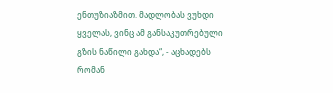ენთუზიაზმით. მადლობას ვუხდი ყველას, ვინც ამ განსაკუთრებული გზის ნაწილი გახდა“, - აცხადებს რომან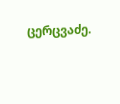ცერცვაძე.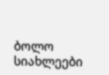ბოლო სიახლეები